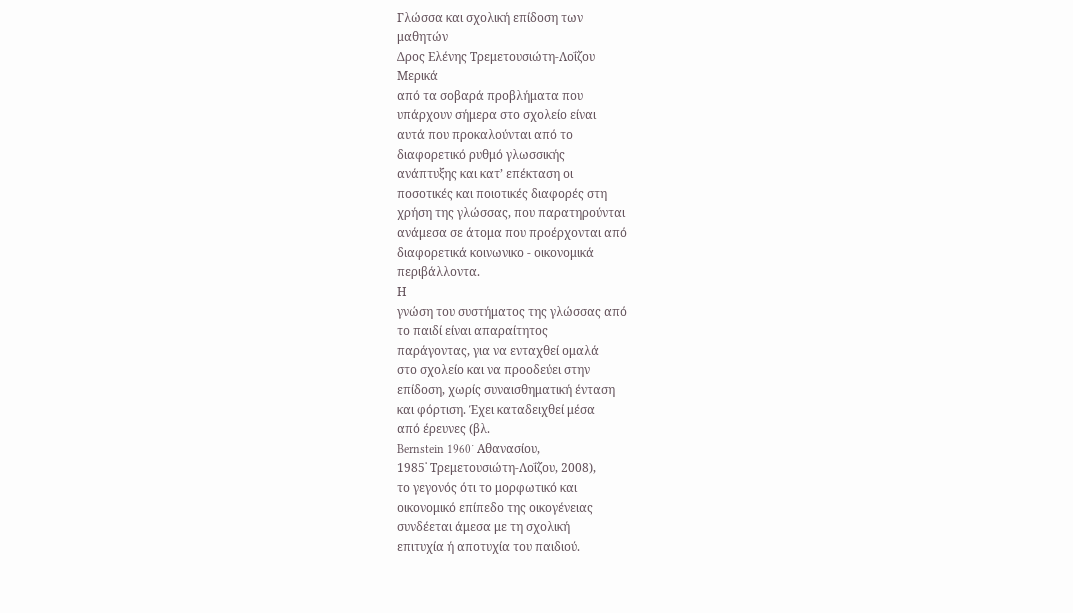Γλώσσα και σχολική επίδοση των
μαθητών
Δρος Ελένης Τρεμετουσιώτη-Λοΐζου
Μερικά
από τα σοβαρά προβλήματα που
υπάρχουν σήμερα στο σχολείο είναι
αυτά που προκαλούνται από το
διαφορετικό ρυθμό γλωσσικής
ανάπτυξης και κατ’ επέκταση οι
ποσοτικές και ποιοτικές διαφορές στη
χρήση της γλώσσας, που παρατηρούνται
ανάμεσα σε άτομα που προέρχονται από
διαφορετικά κοινωνικο - οικονομικά
περιβάλλοντα.
Η
γνώση του συστήματος της γλώσσας από
το παιδί είναι απαραίτητος
παράγοντας, για να ενταχθεί ομαλά
στο σχολείο και να προοδεύει στην
επίδοση, χωρίς συναισθηματική ένταση
και φόρτιση. Έχει καταδειχθεί μέσα
από έρευνες (βλ.
Bernstein 1960˙ Αθανασίου,
1985˙ Τρεμετουσιώτη-Λοΐζου, 2008),
το γεγονός ότι το μορφωτικό και
οικονομικό επίπεδο της οικογένειας
συνδέεται άμεσα με τη σχολική
επιτυχία ή αποτυχία του παιδιού.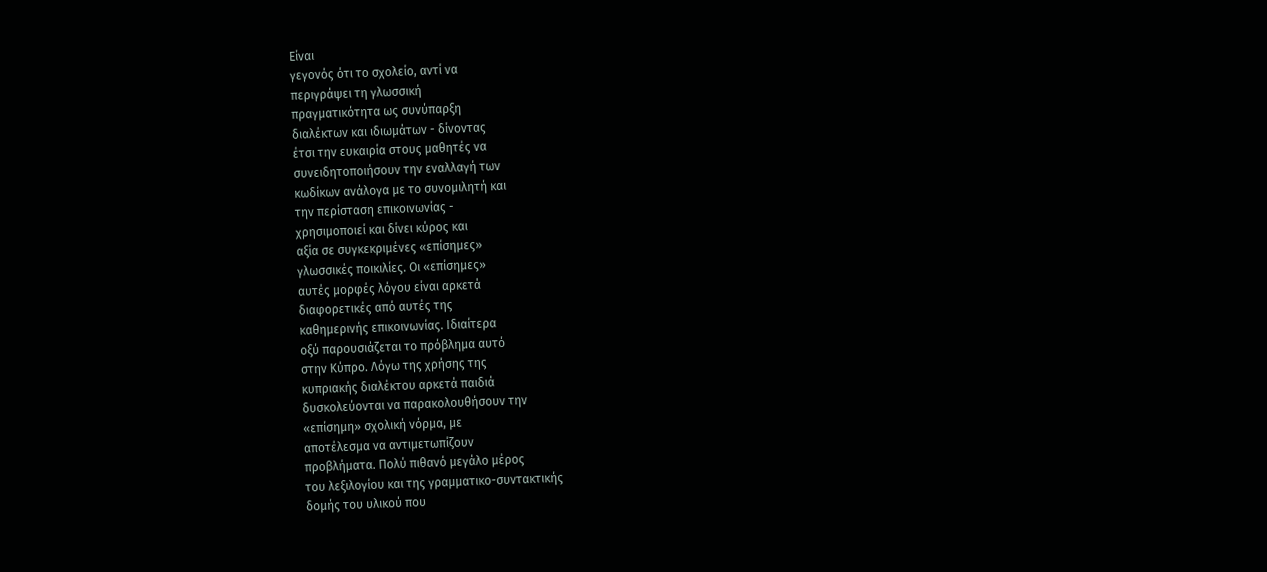Είναι
γεγονός ότι το σχολείο, αντί να
περιγράψει τη γλωσσική
πραγματικότητα ως συνύπαρξη
διαλέκτων και ιδιωμάτων - δίνοντας
έτσι την ευκαιρία στους μαθητές να
συνειδητοποιήσουν την εναλλαγή των
κωδίκων ανάλογα με το συνομιλητή και
την περίσταση επικοινωνίας -
χρησιμοποιεί και δίνει κύρος και
αξία σε συγκεκριμένες «επίσημες»
γλωσσικές ποικιλίες. Οι «επίσημες»
αυτές μορφές λόγου είναι αρκετά
διαφορετικές από αυτές της
καθημερινής επικοινωνίας. Ιδιαίτερα
οξύ παρουσιάζεται το πρόβλημα αυτό
στην Κύπρο. Λόγω της χρήσης της
κυπριακής διαλέκτου αρκετά παιδιά
δυσκολεύονται να παρακολουθήσουν την
«επίσημη» σχολική νόρμα, με
αποτέλεσμα να αντιμετωπίζουν
προβλήματα. Πολύ πιθανό μεγάλο μέρος
του λεξιλογίου και της γραμματικο-συντακτικής
δομής του υλικού που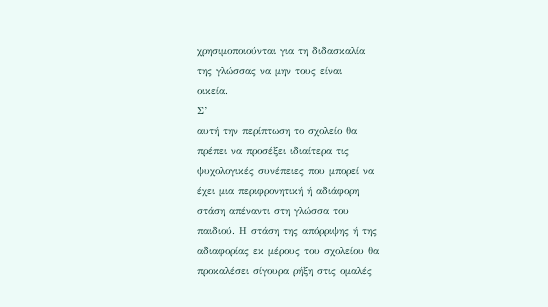χρησιμοποιούνται για τη διδασκαλία
της γλώσσας να μην τους είναι
οικεία.
Σ’
αυτή την περίπτωση το σχολείο θα
πρέπει να προσέξει ιδιαίτερα τις
ψυχολογικές συνέπειες που μπορεί να
έχει μια περιφρονητική ή αδιάφορη
στάση απέναντι στη γλώσσα του
παιδιού. Η στάση της απόρριψης ή της
αδιαφορίας εκ μέρους του σχολείου θα
προκαλέσει σίγουρα ρήξη στις ομαλές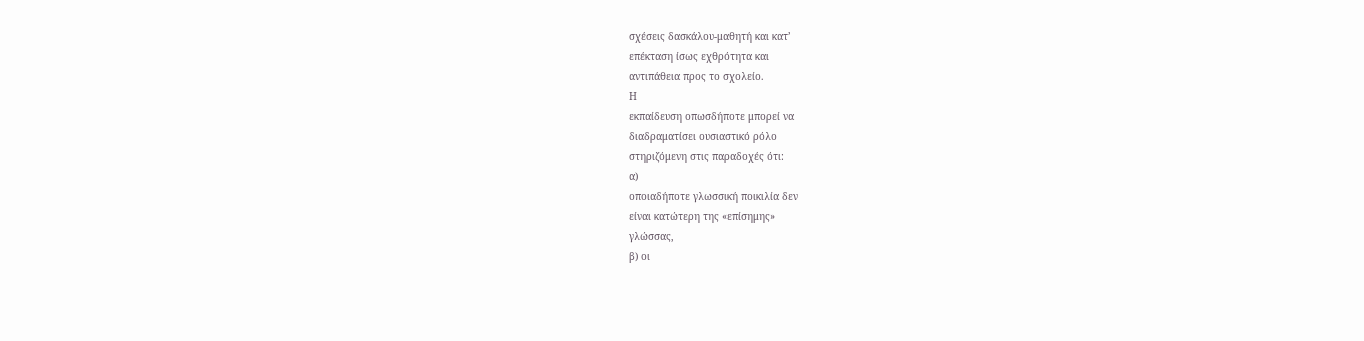σχέσεις δασκάλου-μαθητή και κατ’
επέκταση ίσως εχθρότητα και
αντιπάθεια προς το σχολείο.
Η
εκπαίδευση οπωσδήποτε μπορεί να
διαδραματίσει ουσιαστικό ρόλο
στηριζόμενη στις παραδοχές ότι:
α)
οποιαδήποτε γλωσσική ποικιλία δεν
είναι κατώτερη της «επίσημης»
γλώσσας,
β) οι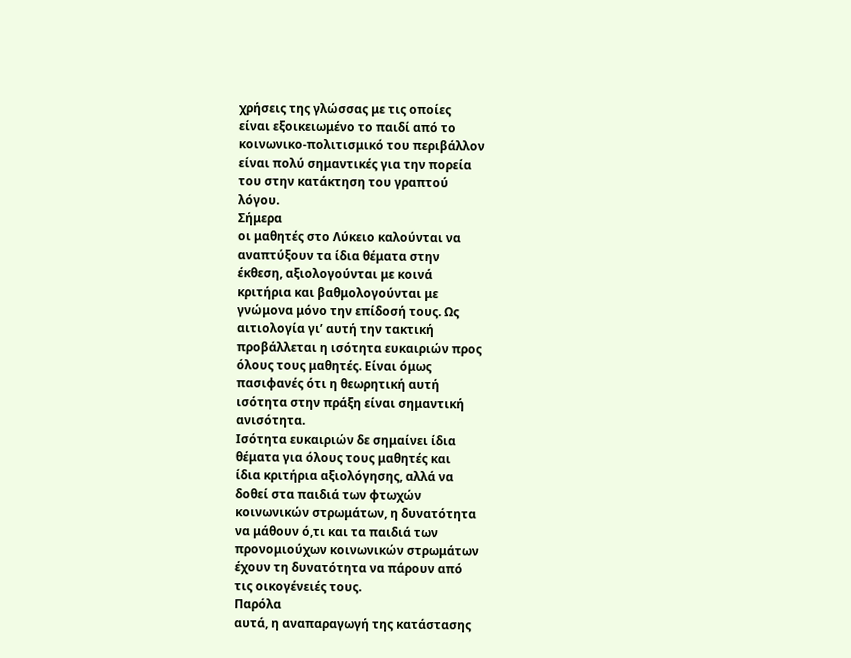χρήσεις της γλώσσας με τις οποίες
είναι εξοικειωμένο το παιδί από το
κοινωνικο-πολιτισμικό του περιβάλλον
είναι πολύ σημαντικές για την πορεία
του στην κατάκτηση του γραπτού
λόγου.
Σήμερα
οι μαθητές στο Λύκειο καλούνται να
αναπτύξουν τα ίδια θέματα στην
έκθεση, αξιολογούνται με κοινά
κριτήρια και βαθμολογούνται με
γνώμονα μόνο την επίδοσή τους. Ως
αιτιολογία γι’ αυτή την τακτική
προβάλλεται η ισότητα ευκαιριών προς
όλους τους μαθητές. Είναι όμως
πασιφανές ότι η θεωρητική αυτή
ισότητα στην πράξη είναι σημαντική
ανισότητα.
Ισότητα ευκαιριών δε σημαίνει ίδια
θέματα για όλους τους μαθητές και
ίδια κριτήρια αξιολόγησης, αλλά να
δοθεί στα παιδιά των φτωχών
κοινωνικών στρωμάτων, η δυνατότητα
να μάθουν ό,τι και τα παιδιά των
προνομιούχων κοινωνικών στρωμάτων
έχουν τη δυνατότητα να πάρουν από
τις οικογένειές τους.
Παρόλα
αυτά, η αναπαραγωγή της κατάστασης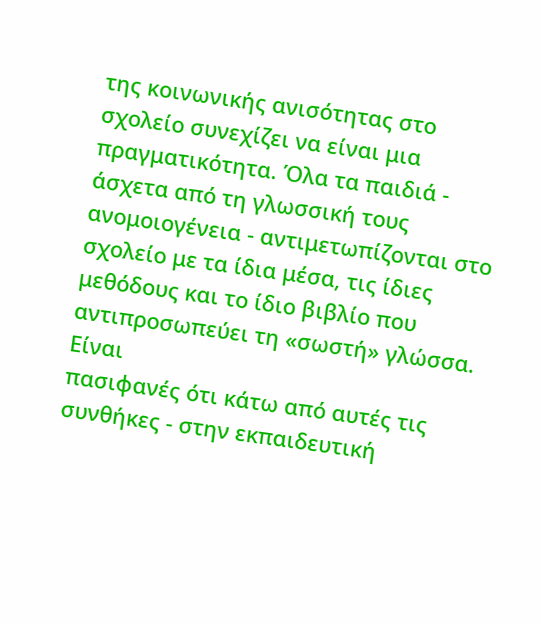της κοινωνικής ανισότητας στο
σχολείο συνεχίζει να είναι μια
πραγματικότητα. Όλα τα παιδιά -
άσχετα από τη γλωσσική τους
ανομοιογένεια - αντιμετωπίζονται στο
σχολείο με τα ίδια μέσα, τις ίδιες
μεθόδους και το ίδιο βιβλίο που
αντιπροσωπεύει τη «σωστή» γλώσσα.
Είναι
πασιφανές ότι κάτω από αυτές τις
συνθήκες - στην εκπαιδευτική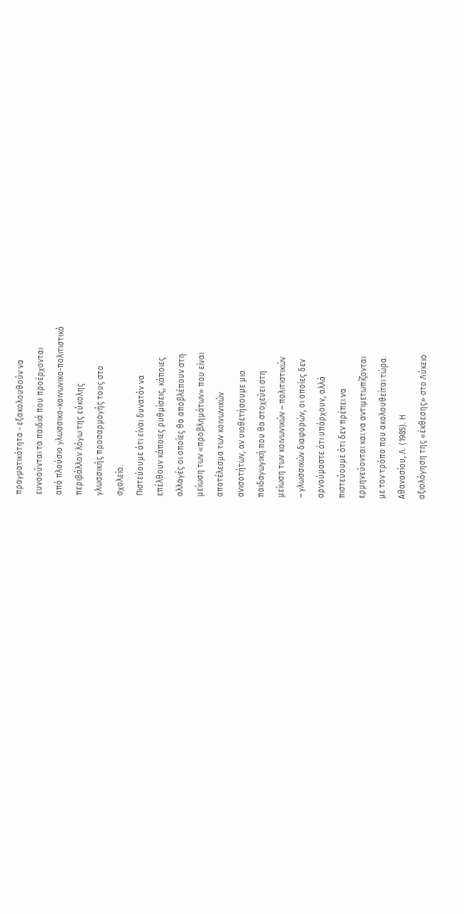πραγματικότητα - εξακολουθούν να
ευνοούνται τα παιδιά που προέρχονται
από πλούσιο γλωσσικο-κοινωνικο-πολιτιστικό
περιβάλλον λόγω της εύκολης
γλωσσικής προσαρμογής τους στο
σχολείο.
Πιστεύουμε ότι είναι δυνατόν να
επέλθουν κάποιες ρυθμίσεις, κάποιες
αλλαγές οι οποίες θα αποβλέπουν στη
μείωση των «προβλημάτων» που είναι
αποτέλεσμα των κοινωνικών
ανισοτήτων, αν υιοθετήσουμε μια
παιδαγωγική που θα στοχεύει στη
μείωση των κοινωνικών – πολιτιστικών
– γλωσσικών διαφορών, οι οποίες δεν
αρνούμαστε ότι υπάρχουν, αλλά
πιστεύουμε ότι δεν πρέπει να
ερμηνεύονται και να αντιμετωπίζονται
με τον τρόπο που ακολουθείται τώρα.
Αθανασίου, Λ. (1985). Η
αξιολόγηση της «έκθεσης» στο Λύκειο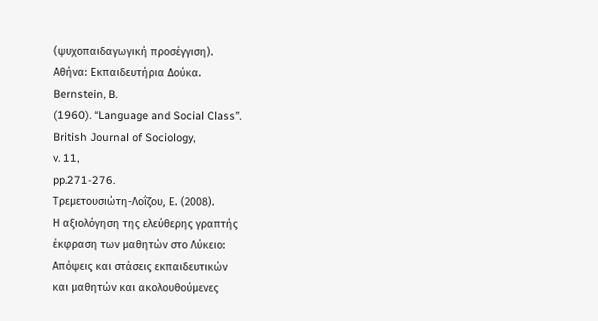(ψυχοπαιδαγωγική προσέγγιση).
Αθήνα: Εκπαιδευτήρια Δούκα.
Bernstein, B.
(1960). “Language and Social Class”.
British Journal of Sociology,
v. 11,
pp.271-276.
Τρεμετουσιώτη-Λοΐζου, Ε. (2008).
Η αξιολόγηση της ελεύθερης γραπτής
έκφραση των μαθητών στο Λύκειο:
Απόψεις και στάσεις εκπαιδευτικών
και μαθητών και ακολουθούμενες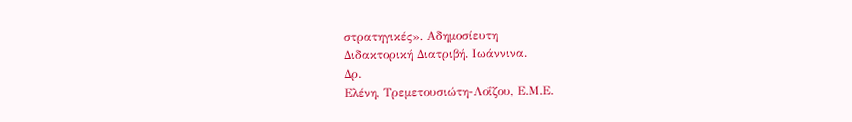στρατηγικές». Αδημοσίευτη
Διδακτορική Διατριβή. Ιωάννινα.
Δρ.
Ελένη, Τρεμετουσιώτη-Λοΐζου, Ε.Μ.Ε.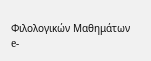Φιλολογικών Μαθημάτων
e-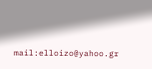mail:elloizo@yahoo.gr